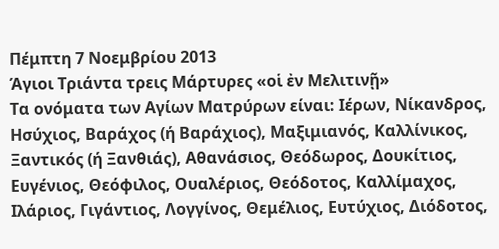Πέμπτη 7 Νοεμβρίου 2013
Άγιοι Τριάντα τρεις Μάρτυρες «οἱ ἐν Μελιτινῇ»
Τα ονόματα των Αγίων Ματρύρων είναι: Ιέρων, Νίκανδρος, Ησύχιος, Βαράχος (ή Βαράχιος), Μαξιμιανός, Καλλίνικος, Ξαντικός (ή Ξανθιάς), Αθανάσιος, Θεόδωρος, Δουκίτιος, Ευγένιος, Θεόφιλος, Ουαλέριος, Θεόδοτος, Καλλίμαχος, Ιλάριος, Γιγάντιος, Λογγίνος, Θεμέλιος, Ευτύχιος, Διόδοτος,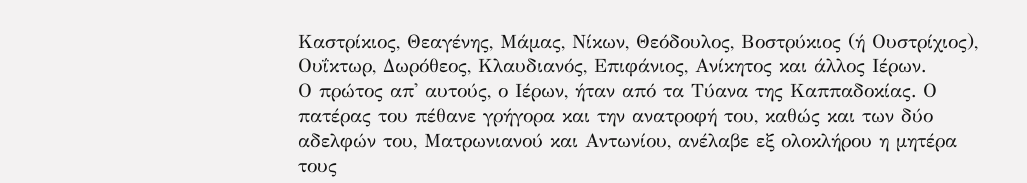Καστρίκιος, Θεαγένης, Μάμας, Νίκων, Θεόδουλος, Βοστρύκιος (ή Ουστρίχιος), Ουΐκτωρ, Δωρόθεος, Κλαυδιανός, Επιφάνιος, Ανίκητος και άλλος Ιέρων.
Ο πρώτος απ' αυτούς, ο Ιέρων, ήταν από τα Τύανα της Καππαδοκίας. Ο πατέρας του πέθανε γρήγορα και την ανατροφή του, καθώς και των δύο αδελφών του, Ματρωνιανού και Αντωνίου, ανέλαβε εξ ολοκλήρου η μητέρα τους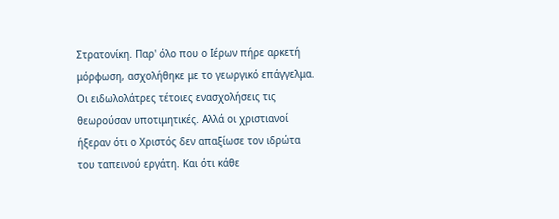Στρατονίκη. Παρ' όλο που ο Ιέρων πήρε αρκετή μόρφωση, ασχολήθηκε με το γεωργικό επάγγελμα. Οι ειδωλολάτρες τέτοιες ενασχολήσεις τις θεωρούσαν υποτιμητικές. Αλλά οι χριστιανοί ήξεραν ότι ο Χριστός δεν απαξίωσε τον ιδρώτα του ταπεινού εργάτη. Και ότι κάθε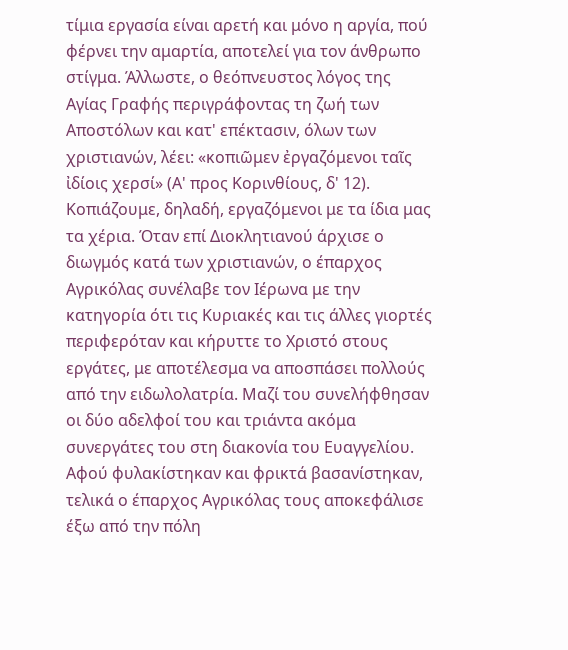τίμια εργασία είναι αρετή και μόνο η αργία, πού φέρνει την αμαρτία, αποτελεί για τον άνθρωπο στίγμα. Άλλωστε, ο θεόπνευστος λόγος της Αγίας Γραφής περιγράφοντας τη ζωή των Αποστόλων και κατ' επέκτασιν, όλων των χριστιανών, λέει: «κοπιῶμεν ἐργαζόμενοι ταῖς ἰδίοις χερσί» (Α' προς Κορινθίους, δ' 12). Κοπιάζουμε, δηλαδή, εργαζόμενοι με τα ίδια μας τα χέρια. Όταν επί Διοκλητιανού άρχισε ο διωγμός κατά των χριστιανών, ο έπαρχος Αγρικόλας συνέλαβε τον Ιέρωνα με την κατηγορία ότι τις Κυριακές και τις άλλες γιορτές περιφερόταν και κήρυττε το Χριστό στους εργάτες, με αποτέλεσμα να αποσπάσει πολλούς από την ειδωλολατρία. Μαζί του συνελήφθησαν οι δύο αδελφοί του και τριάντα ακόμα συνεργάτες του στη διακονία του Ευαγγελίου. Αφού φυλακίστηκαν και φρικτά βασανίστηκαν, τελικά ο έπαρχος Αγρικόλας τους αποκεφάλισε έξω από την πόλη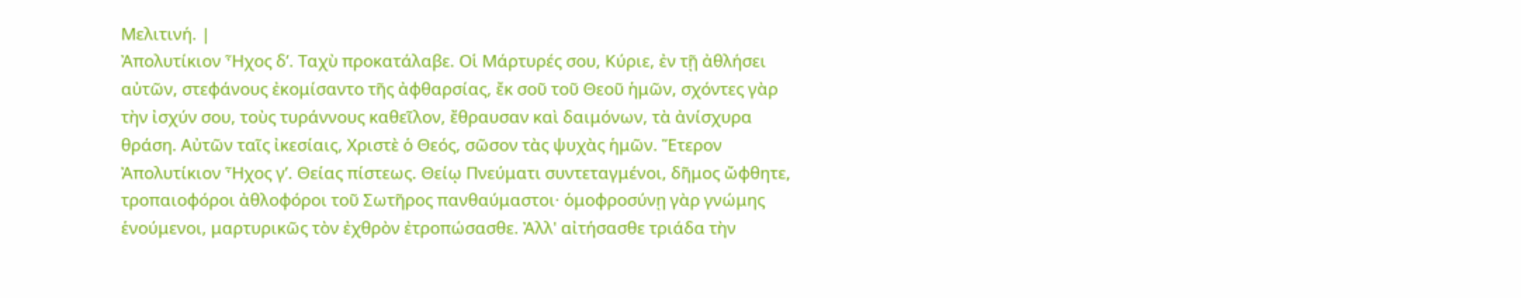Μελιτινή. |
Ἀπολυτίκιον Ἦχος δ’. Ταχὺ προκατάλαβε. Οἱ Μάρτυρές σου, Κύριε, ἐν τῇ ἀθλήσει αὐτῶν, στεφάνους ἐκομίσαντο τῆς ἀφθαρσίας, ἔκ σοῦ τοῦ Θεοῦ ἡμῶν, σχόντες γὰρ τὴν ἰσχύν σου, τοὺς τυράννους καθεῖλον, ἔθραυσαν καὶ δαιμόνων, τὰ ἀνίσχυρα θράση. Αὐτῶν ταῖς ἰκεσίαις, Χριστὲ ὁ Θεός, σῶσον τὰς ψυχὰς ἡμῶν. Ἕτερον Ἀπολυτίκιον Ἦχος γ’. Θείας πίστεως. Θείῳ Πνεύματι συντεταγμένοι, δῆμος ὤφθητε, τροπαιοφόροι ἀθλοφόροι τοῦ Σωτῆρος πανθαύμαστοι· ὁμοφροσύνῃ γὰρ γνώμης ἑνούμενοι, μαρτυρικῶς τὸν ἐχθρὸν ἐτροπώσασθε. Ἀλλ' αἰτήσασθε τριάδα τὴν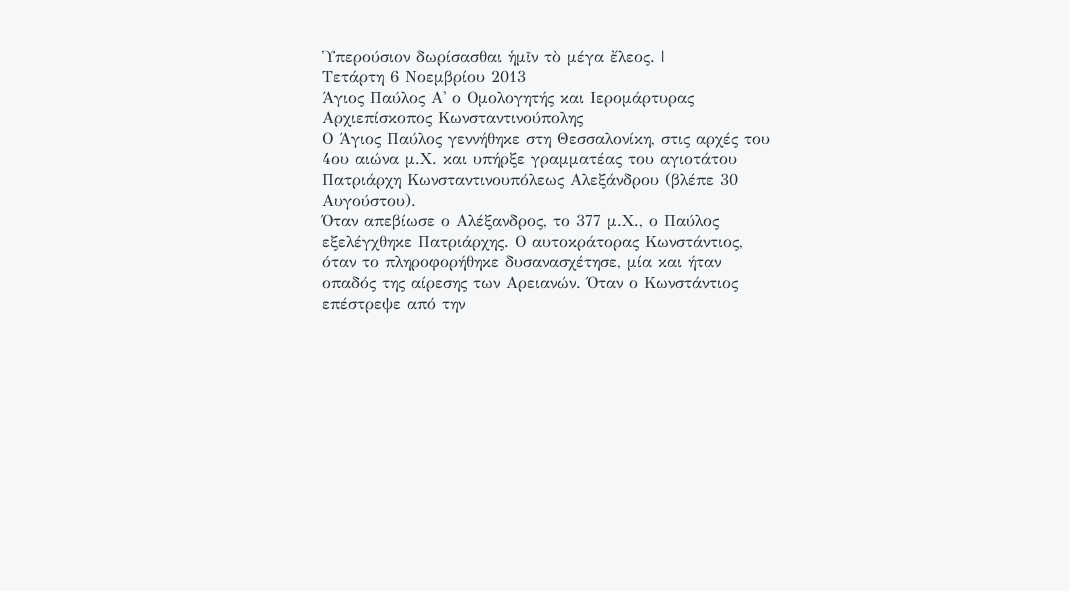Ὑπερούσιον δωρίσασθαι ἡμῖν τὸ μέγα ἔλεος. |
Τετάρτη 6 Νοεμβρίου 2013
Άγιος Παύλος Α' ο Ομολογητής και Ιερομάρτυρας Αρχιεπίσκοπος Κωνσταντινούπολης
Ο Άγιος Παύλος γεννήθηκε στη Θεσσαλονίκη, στις αρχές του 4ου αιώνα μ.Χ. και υπήρξε γραμματέας του αγιοτάτου Πατριάρχη Κωνσταντινουπόλεως Αλεξάνδρου (βλέπε 30 Αυγούστου).
Όταν απεβίωσε ο Αλέξανδρος, το 377 μ.Χ., ο Παύλος εξελέγχθηκε Πατριάρχης. Ο αυτοκράτορας Κωνστάντιος, όταν το πληροφορήθηκε δυσανασχέτησε, μία και ήταν οπαδός της αίρεσης των Αρειανών. Όταν ο Κωνστάντιος επέστρεψε από την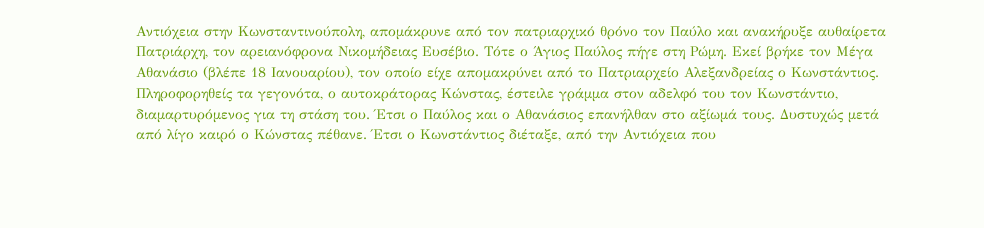Αντιόχεια στην Κωνσταντινούπολη, απομάκρυνε από τον πατριαρχικό θρόνο τον Παύλο και ανακήρυξε αυθαίρετα Πατριάρχη, τον αρειανόφρονα Νικομήδειας Ευσέβιο. Τότε ο Άγιος Παύλος πήγε στη Ρώμη. Εκεί βρήκε τον Μέγα Αθανάσιο (βλέπε 18 Ιανουαρίου), τον οποίο είχε απομακρύνει από το Πατριαρχείο Αλεξανδρείας ο Κωνστάντιος. Πληροφορηθείς τα γεγονότα, ο αυτοκράτορας Κώνστας, έστειλε γράμμα στον αδελφό του τον Κωνστάντιο, διαμαρτυρόμενος για τη στάση του. Έτσι ο Παύλος και ο Αθανάσιος επανήλθαν στο αξίωμά τους. Δυστυχώς μετά από λίγο καιρό ο Κώνστας πέθανε. Έτσι ο Κωνστάντιος διέταξε, από την Αντιόχεια που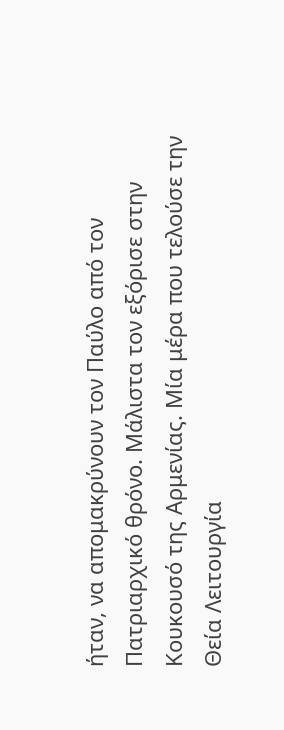ήταν, να απομακρύνουν τον Παύλο από τον Πατριαρχικό θρόνο. Μάλιστα τον εξόρισε στην Κουκουσό της Αρμενίας. Μία μέρα που τελούσε την Θεία Λειτουργία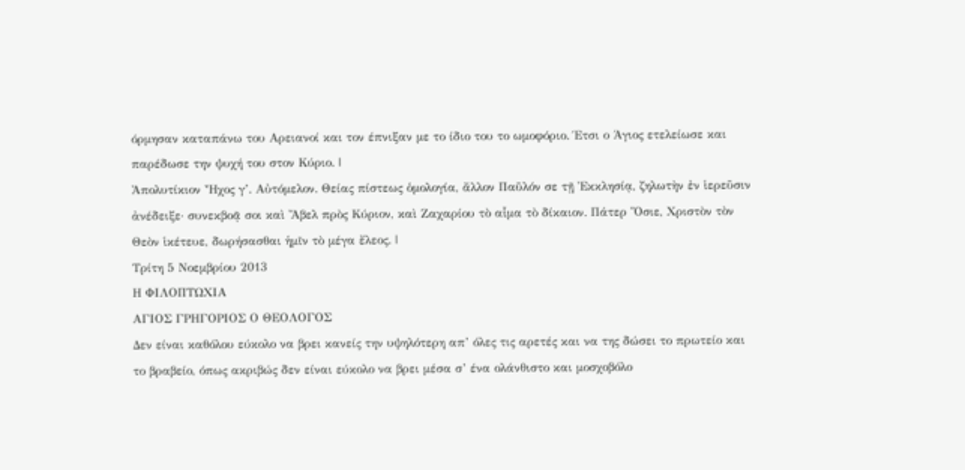όρμησαν καταπάνω του Αρειανοί και τον έπνιξαν με το ίδιο του το ωμοφόριο. Έτσι ο Άγιος ετελείωσε και παρέδωσε την ψυχή του στον Κύριο. |
Ἀπολυτίκιον Ἦχος γ’. Αὐτόμελον. Θείας πίστεως ὁμολογία, ἄλλον Παῦλόν σε τῇ Ἐκκλησίᾳ, ζηλωτὴν ἐν ἱερεῦσιν ἀνέδειξε· συνεκβοᾷ σοι καὶ Ἄβελ πρὸς Κύριον, καὶ Ζαχαρίου τὸ αἷμα τὸ δίκαιον. Πάτερ Ὅσιε, Χριστὸν τὸν Θεὸν ἱκέτευε, δωρήσασθαι ἡμῖν τὸ μέγα ἔλεος. |
Τρίτη 5 Νοεμβρίου 2013
Η ΦΙΛΟΠΤΩΧΙΑ
ΑΓΙΟΣ ΓΡΗΓΟΡΙΟΣ Ο ΘΕΟΛΟΓΟΣ
Δεν είναι καθόλου εύκολο να βρει κανείς την υψηλότερη απ’ όλες τις αρετές και να της δώσει το πρωτείο και το βραβείο, όπως ακριβώς δεν είναι εύκολο να βρει μέσα σ’ ένα ολάνθιστο και μοσχοβόλο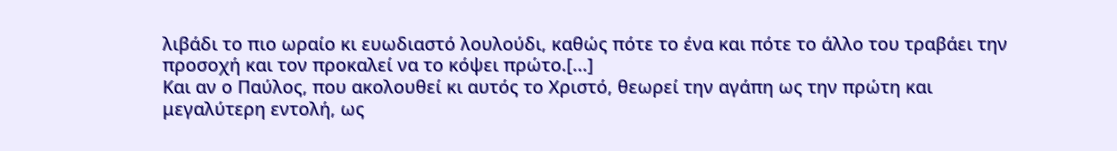λιβάδι το πιο ωραίο κι ευωδιαστό λουλούδι, καθώς πότε το ένα και πότε το άλλο του τραβάει την προσοχή και τον προκαλεί να το κόψει πρώτο.[...]
Και αν ο Παύλος, που ακολουθεί κι αυτός το Χριστό, θεωρεί την αγάπη ως την πρώτη και μεγαλύτερη εντολή, ως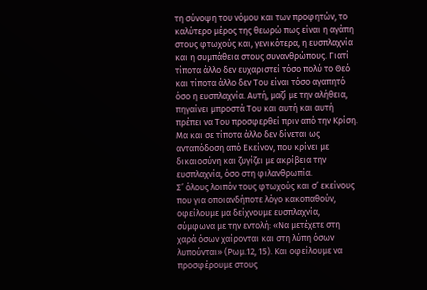τη σύνοψη του νόμου και των προφητών, το καλύτερο μέρος της θεωρώ πως είναι η αγάπη στους φτωχούς και, γενικότερα, η ευσπλαχνία και η συμπάθεια στους συνανθρώπους. Γιατί τίποτα άλλο δεν ευχαριστεί τόσο πολύ το Θεό και τίποτα άλλο δεν Του είναι τόσο αγαπητό όσο η ευσπλαχνία. Αυτή, μαζί με την αλήθεια, πηγαίνει μπροστά Του και αυτή και αυτή πρέπει να Του προσφερθεί πριν από την Κρίση. Μα και σε τίποτα άλλο δεν δίνεται ως ανταπόδοση από Εκείνον, που κρίνει με δικαιοσύνη και ζυγίζει με ακρίβεια την ευσπλαχνία, όσο στη φιλανθρωπία.
Σ’ όλους λοιπόν τους φτωχούς και σ’ εκείνους που για οποιανδήποτε λόγο κακοπαθούν, οφείλουμε μα δείχνουμε ευσπλαχνία, σύμφωνα με την εντολή: «Να μετέχετε στη χαρά όσων χαίρονται και στη λύπη όσων λυπούνται» (Ρωμ.12, 15). Και οφείλουμε να προσφέρουμε στους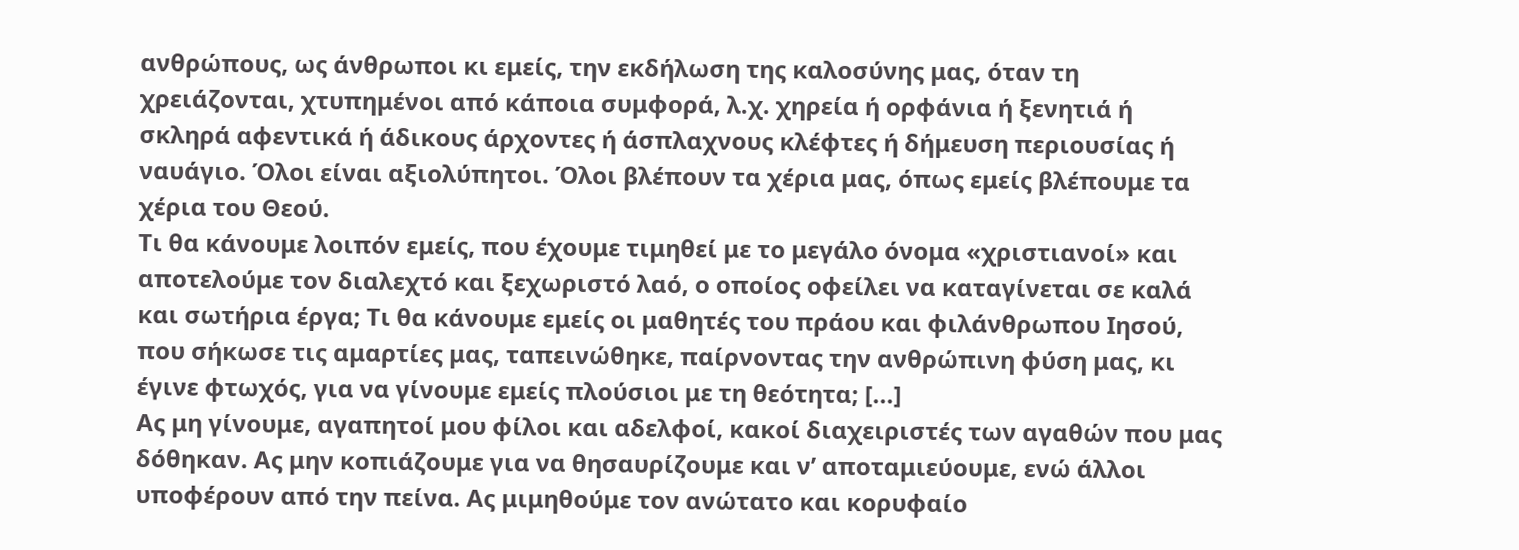ανθρώπους, ως άνθρωποι κι εμείς, την εκδήλωση της καλοσύνης μας, όταν τη χρειάζονται, χτυπημένοι από κάποια συμφορά, λ.χ. χηρεία ή ορφάνια ή ξενητιά ή σκληρά αφεντικά ή άδικους άρχοντες ή άσπλαχνους κλέφτες ή δήμευση περιουσίας ή ναυάγιο. Όλοι είναι αξιολύπητοι. Όλοι βλέπουν τα χέρια μας, όπως εμείς βλέπουμε τα χέρια του Θεού.
Τι θα κάνουμε λοιπόν εμείς, που έχουμε τιμηθεί με το μεγάλο όνομα «χριστιανοί» και αποτελούμε τον διαλεχτό και ξεχωριστό λαό, ο οποίος οφείλει να καταγίνεται σε καλά και σωτήρια έργα; Τι θα κάνουμε εμείς οι μαθητές του πράου και φιλάνθρωπου Ιησού, που σήκωσε τις αμαρτίες μας, ταπεινώθηκε, παίρνοντας την ανθρώπινη φύση μας, κι έγινε φτωχός, για να γίνουμε εμείς πλούσιοι με τη θεότητα; [...]
Ας μη γίνουμε, αγαπητοί μου φίλοι και αδελφοί, κακοί διαχειριστές των αγαθών που μας δόθηκαν. Ας μην κοπιάζουμε για να θησαυρίζουμε και ν’ αποταμιεύουμε, ενώ άλλοι υποφέρουν από την πείνα. Ας μιμηθούμε τον ανώτατο και κορυφαίο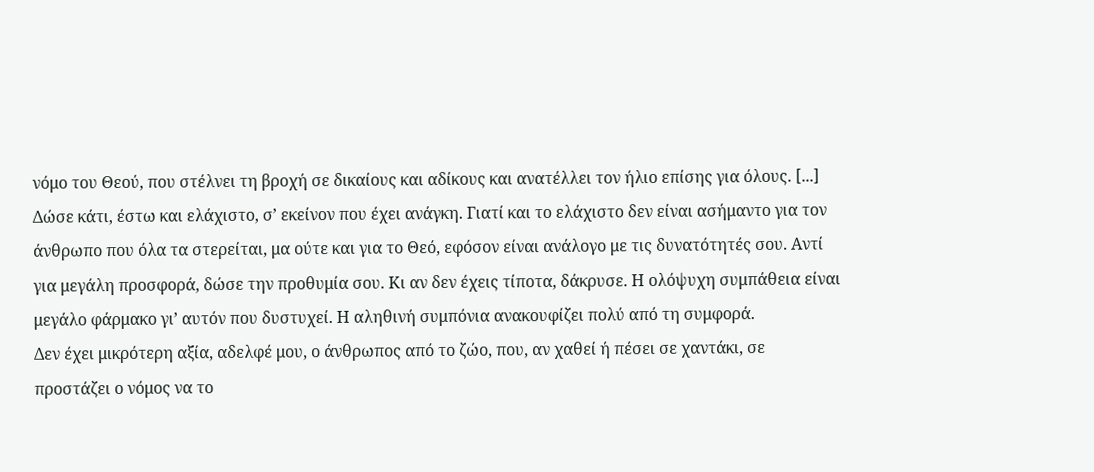νόμο του Θεού, που στέλνει τη βροχή σε δικαίους και αδίκους και ανατέλλει τον ήλιο επίσης για όλους. [...]
Δώσε κάτι, έστω και ελάχιστο, σ’ εκείνον που έχει ανάγκη. Γιατί και το ελάχιστο δεν είναι ασήμαντο για τον άνθρωπο που όλα τα στερείται, μα ούτε και για το Θεό, εφόσον είναι ανάλογο με τις δυνατότητές σου. Αντί για μεγάλη προσφορά, δώσε την προθυμία σου. Κι αν δεν έχεις τίποτα, δάκρυσε. Η ολόψυχη συμπάθεια είναι μεγάλο φάρμακο γι’ αυτόν που δυστυχεί. Η αληθινή συμπόνια ανακουφίζει πολύ από τη συμφορά.
Δεν έχει μικρότερη αξία, αδελφέ μου, ο άνθρωπος από το ζώο, που, αν χαθεί ή πέσει σε χαντάκι, σε προστάζει ο νόμος να το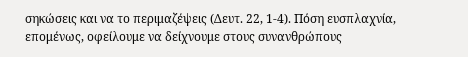σηκώσεις και να το περιμαζέψεις (Δευτ. 22, 1-4). Πόση ευσπλαχνία, επομένως, οφείλουμε να δείχνουμε στους συνανθρώπους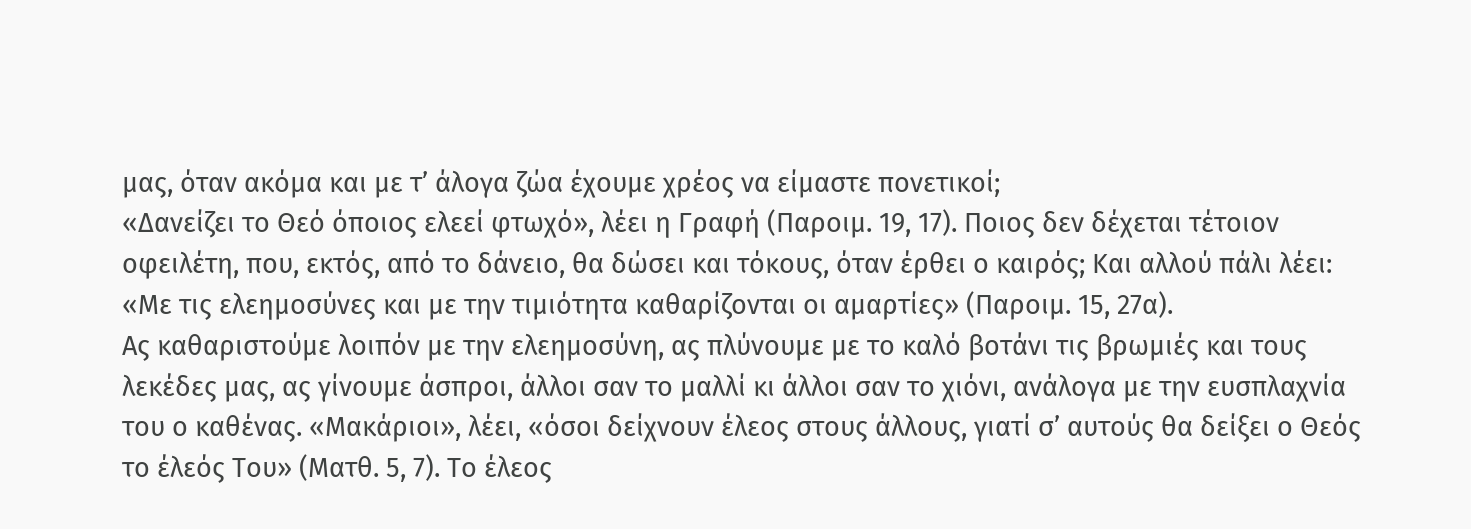μας, όταν ακόμα και με τ’ άλογα ζώα έχουμε χρέος να είμαστε πονετικοί;
«Δανείζει το Θεό όποιος ελεεί φτωχό», λέει η Γραφή (Παροιμ. 19, 17). Ποιος δεν δέχεται τέτοιον οφειλέτη, που, εκτός, από το δάνειο, θα δώσει και τόκους, όταν έρθει ο καιρός; Και αλλού πάλι λέει: «Με τις ελεημοσύνες και με την τιμιότητα καθαρίζονται οι αμαρτίες» (Παροιμ. 15, 27α).
Ας καθαριστούμε λοιπόν με την ελεημοσύνη, ας πλύνουμε με το καλό βοτάνι τις βρωμιές και τους λεκέδες μας, ας γίνουμε άσπροι, άλλοι σαν το μαλλί κι άλλοι σαν το χιόνι, ανάλογα με την ευσπλαχνία του ο καθένας. «Μακάριοι», λέει, «όσοι δείχνουν έλεος στους άλλους, γιατί σ’ αυτούς θα δείξει ο Θεός το έλεός Του» (Ματθ. 5, 7). Το έλεος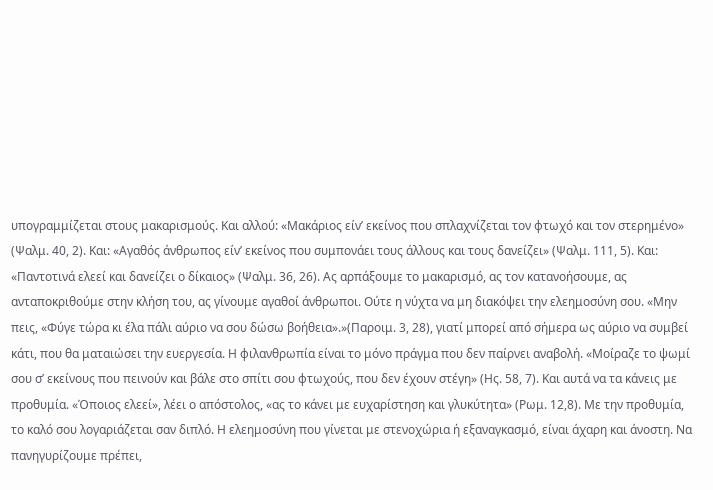υπογραμμίζεται στους μακαρισμούς. Και αλλού: «Μακάριος είν’ εκείνος που σπλαχνίζεται τον φτωχό και τον στερημένο» (Ψαλμ. 40, 2). Και: «Αγαθός άνθρωπος είν’ εκείνος που συμπονάει τους άλλους και τους δανείζει» (Ψαλμ. 111, 5). Και: «Παντοτινά ελεεί και δανείζει ο δίκαιος» (Ψαλμ. 36, 26). Ας αρπάξουμε το μακαρισμό, ας τον κατανοήσουμε, ας ανταποκριθούμε στην κλήση του, ας γίνουμε αγαθοί άνθρωποι. Ούτε η νύχτα να μη διακόψει την ελεημοσύνη σου. «Μην πεις, «Φύγε τώρα κι έλα πάλι αύριο να σου δώσω βοήθεια».»(Παροιμ. 3, 28), γιατί μπορεί από σήμερα ως αύριο να συμβεί κάτι, που θα ματαιώσει την ευεργεσία. Η φιλανθρωπία είναι το μόνο πράγμα που δεν παίρνει αναβολή. «Μοίραζε το ψωμί σου σ’ εκείνους που πεινούν και βάλε στο σπίτι σου φτωχούς, που δεν έχουν στέγη» (Ης. 58, 7). Και αυτά να τα κάνεις με προθυμία. «Όποιος ελεεί», λέει ο απόστολος, «ας το κάνει με ευχαρίστηση και γλυκύτητα» (Ρωμ. 12,8). Με την προθυμία, το καλό σου λογαριάζεται σαν διπλό. Η ελεημοσύνη που γίνεται με στενοχώρια ή εξαναγκασμό, είναι άχαρη και άνοστη. Να πανηγυρίζουμε πρέπει,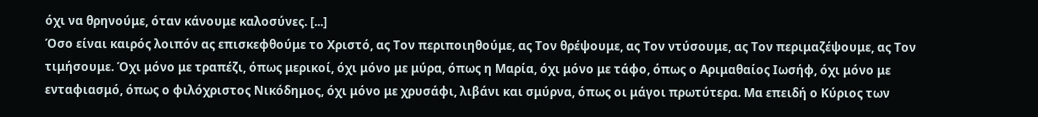όχι να θρηνούμε, όταν κάνουμε καλοσύνες. [...]
Όσο είναι καιρός λοιπόν ας επισκεφθούμε το Χριστό, ας Τον περιποιηθούμε, ας Τον θρέψουμε, ας Τον ντύσουμε, ας Τον περιμαζέψουμε, ας Τον τιμήσουμε. Όχι μόνο με τραπέζι, όπως μερικοί, όχι μόνο με μύρα, όπως η Μαρία, όχι μόνο με τάφο, όπως ο Αριμαθαίος Ιωσήφ, όχι μόνο με ενταφιασμό, όπως ο φιλόχριστος Νικόδημος, όχι μόνο με χρυσάφι, λιβάνι και σμύρνα, όπως οι μάγοι πρωτύτερα. Μα επειδή ο Κύριος των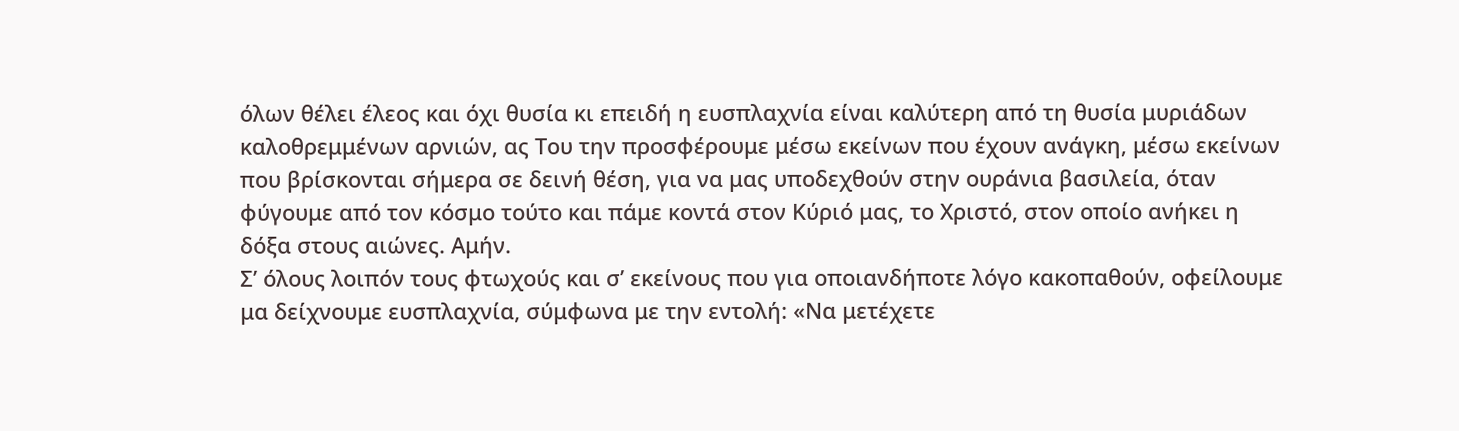όλων θέλει έλεος και όχι θυσία κι επειδή η ευσπλαχνία είναι καλύτερη από τη θυσία μυριάδων καλοθρεμμένων αρνιών, ας Του την προσφέρουμε μέσω εκείνων που έχουν ανάγκη, μέσω εκείνων που βρίσκονται σήμερα σε δεινή θέση, για να μας υποδεχθούν στην ουράνια βασιλεία, όταν φύγουμε από τον κόσμο τούτο και πάμε κοντά στον Κύριό μας, το Χριστό, στον οποίο ανήκει η δόξα στους αιώνες. Αμήν.
Σ’ όλους λοιπόν τους φτωχούς και σ’ εκείνους που για οποιανδήποτε λόγο κακοπαθούν, οφείλουμε μα δείχνουμε ευσπλαχνία, σύμφωνα με την εντολή: «Να μετέχετε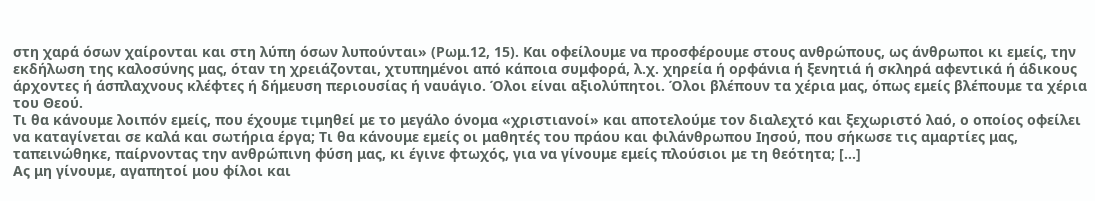στη χαρά όσων χαίρονται και στη λύπη όσων λυπούνται» (Ρωμ.12, 15). Και οφείλουμε να προσφέρουμε στους ανθρώπους, ως άνθρωποι κι εμείς, την εκδήλωση της καλοσύνης μας, όταν τη χρειάζονται, χτυπημένοι από κάποια συμφορά, λ.χ. χηρεία ή ορφάνια ή ξενητιά ή σκληρά αφεντικά ή άδικους άρχοντες ή άσπλαχνους κλέφτες ή δήμευση περιουσίας ή ναυάγιο. Όλοι είναι αξιολύπητοι. Όλοι βλέπουν τα χέρια μας, όπως εμείς βλέπουμε τα χέρια του Θεού.
Τι θα κάνουμε λοιπόν εμείς, που έχουμε τιμηθεί με το μεγάλο όνομα «χριστιανοί» και αποτελούμε τον διαλεχτό και ξεχωριστό λαό, ο οποίος οφείλει να καταγίνεται σε καλά και σωτήρια έργα; Τι θα κάνουμε εμείς οι μαθητές του πράου και φιλάνθρωπου Ιησού, που σήκωσε τις αμαρτίες μας, ταπεινώθηκε, παίρνοντας την ανθρώπινη φύση μας, κι έγινε φτωχός, για να γίνουμε εμείς πλούσιοι με τη θεότητα; [...]
Ας μη γίνουμε, αγαπητοί μου φίλοι και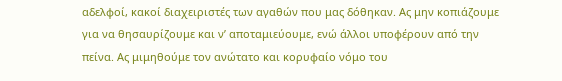αδελφοί, κακοί διαχειριστές των αγαθών που μας δόθηκαν. Ας μην κοπιάζουμε για να θησαυρίζουμε και ν’ αποταμιεύουμε, ενώ άλλοι υποφέρουν από την πείνα. Ας μιμηθούμε τον ανώτατο και κορυφαίο νόμο του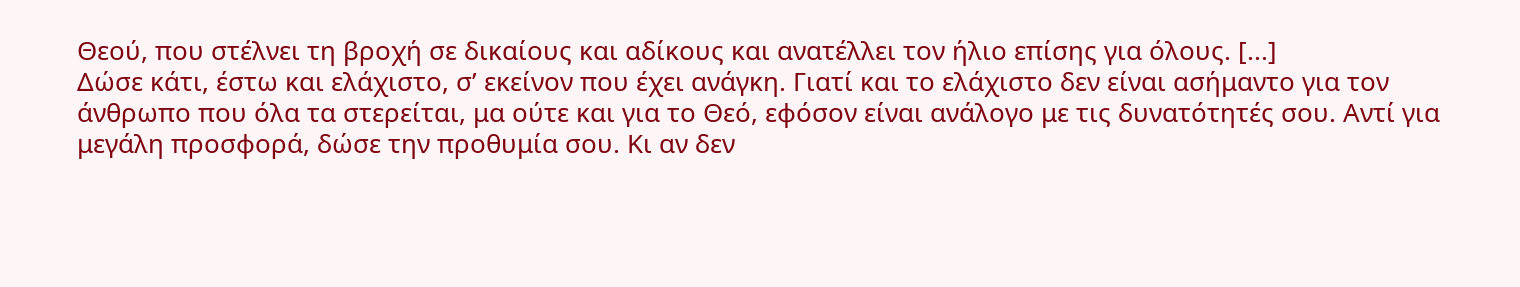Θεού, που στέλνει τη βροχή σε δικαίους και αδίκους και ανατέλλει τον ήλιο επίσης για όλους. [...]
Δώσε κάτι, έστω και ελάχιστο, σ’ εκείνον που έχει ανάγκη. Γιατί και το ελάχιστο δεν είναι ασήμαντο για τον άνθρωπο που όλα τα στερείται, μα ούτε και για το Θεό, εφόσον είναι ανάλογο με τις δυνατότητές σου. Αντί για μεγάλη προσφορά, δώσε την προθυμία σου. Κι αν δεν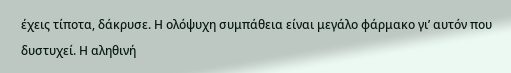έχεις τίποτα, δάκρυσε. Η ολόψυχη συμπάθεια είναι μεγάλο φάρμακο γι’ αυτόν που δυστυχεί. Η αληθινή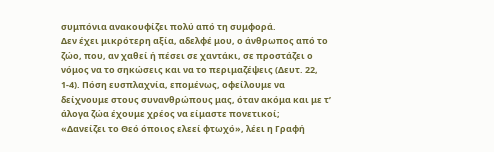συμπόνια ανακουφίζει πολύ από τη συμφορά.
Δεν έχει μικρότερη αξία, αδελφέ μου, ο άνθρωπος από το ζώο, που, αν χαθεί ή πέσει σε χαντάκι, σε προστάζει ο νόμος να το σηκώσεις και να το περιμαζέψεις (Δευτ. 22, 1-4). Πόση ευσπλαχνία, επομένως, οφείλουμε να δείχνουμε στους συνανθρώπους μας, όταν ακόμα και με τ’ άλογα ζώα έχουμε χρέος να είμαστε πονετικοί;
«Δανείζει το Θεό όποιος ελεεί φτωχό», λέει η Γραφή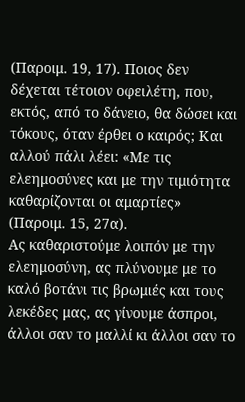(Παροιμ. 19, 17). Ποιος δεν δέχεται τέτοιον οφειλέτη, που, εκτός, από το δάνειο, θα δώσει και τόκους, όταν έρθει ο καιρός; Και αλλού πάλι λέει: «Με τις ελεημοσύνες και με την τιμιότητα καθαρίζονται οι αμαρτίες» (Παροιμ. 15, 27α).
Ας καθαριστούμε λοιπόν με την ελεημοσύνη, ας πλύνουμε με το καλό βοτάνι τις βρωμιές και τους λεκέδες μας, ας γίνουμε άσπροι, άλλοι σαν το μαλλί κι άλλοι σαν το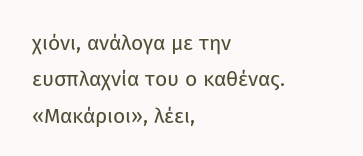χιόνι, ανάλογα με την ευσπλαχνία του ο καθένας. «Μακάριοι», λέει,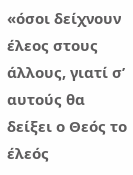«όσοι δείχνουν έλεος στους άλλους, γιατί σ’ αυτούς θα δείξει ο Θεός το έλεός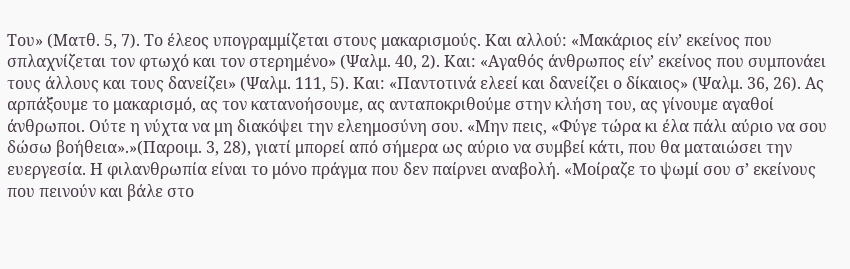Του» (Ματθ. 5, 7). Το έλεος υπογραμμίζεται στους μακαρισμούς. Και αλλού: «Μακάριος είν’ εκείνος που σπλαχνίζεται τον φτωχό και τον στερημένο» (Ψαλμ. 40, 2). Και: «Αγαθός άνθρωπος είν’ εκείνος που συμπονάει τους άλλους και τους δανείζει» (Ψαλμ. 111, 5). Και: «Παντοτινά ελεεί και δανείζει ο δίκαιος» (Ψαλμ. 36, 26). Ας αρπάξουμε το μακαρισμό, ας τον κατανοήσουμε, ας ανταποκριθούμε στην κλήση του, ας γίνουμε αγαθοί άνθρωποι. Ούτε η νύχτα να μη διακόψει την ελεημοσύνη σου. «Μην πεις, «Φύγε τώρα κι έλα πάλι αύριο να σου δώσω βοήθεια».»(Παροιμ. 3, 28), γιατί μπορεί από σήμερα ως αύριο να συμβεί κάτι, που θα ματαιώσει την ευεργεσία. Η φιλανθρωπία είναι το μόνο πράγμα που δεν παίρνει αναβολή. «Μοίραζε το ψωμί σου σ’ εκείνους που πεινούν και βάλε στο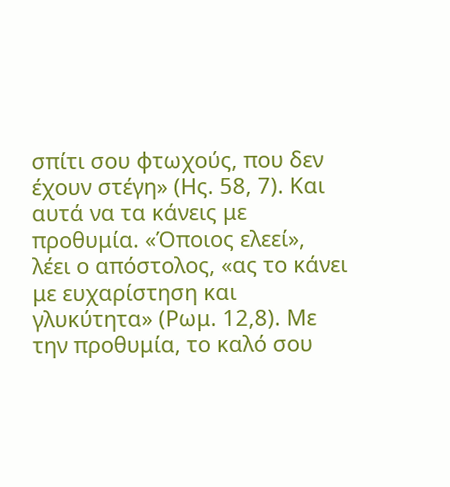σπίτι σου φτωχούς, που δεν έχουν στέγη» (Ης. 58, 7). Και αυτά να τα κάνεις με προθυμία. «Όποιος ελεεί», λέει ο απόστολος, «ας το κάνει με ευχαρίστηση και γλυκύτητα» (Ρωμ. 12,8). Με την προθυμία, το καλό σου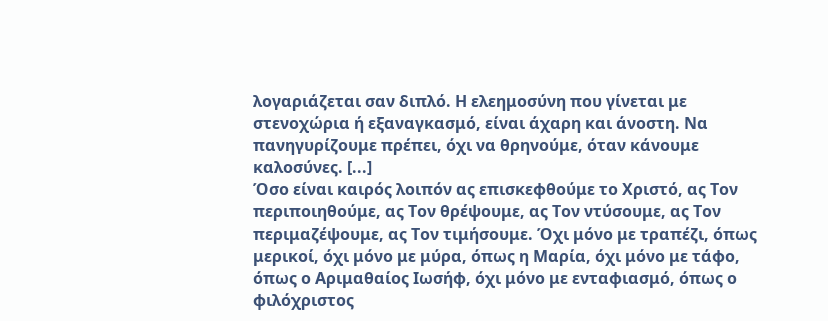λογαριάζεται σαν διπλό. Η ελεημοσύνη που γίνεται με στενοχώρια ή εξαναγκασμό, είναι άχαρη και άνοστη. Να πανηγυρίζουμε πρέπει, όχι να θρηνούμε, όταν κάνουμε καλοσύνες. [...]
Όσο είναι καιρός λοιπόν ας επισκεφθούμε το Χριστό, ας Τον περιποιηθούμε, ας Τον θρέψουμε, ας Τον ντύσουμε, ας Τον περιμαζέψουμε, ας Τον τιμήσουμε. Όχι μόνο με τραπέζι, όπως μερικοί, όχι μόνο με μύρα, όπως η Μαρία, όχι μόνο με τάφο, όπως ο Αριμαθαίος Ιωσήφ, όχι μόνο με ενταφιασμό, όπως ο φιλόχριστος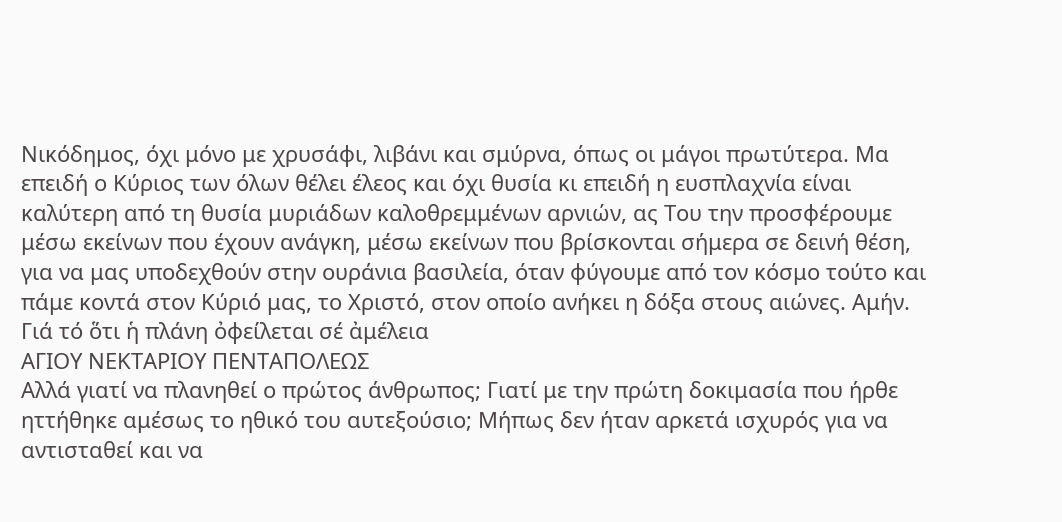Νικόδημος, όχι μόνο με χρυσάφι, λιβάνι και σμύρνα, όπως οι μάγοι πρωτύτερα. Μα επειδή ο Κύριος των όλων θέλει έλεος και όχι θυσία κι επειδή η ευσπλαχνία είναι καλύτερη από τη θυσία μυριάδων καλοθρεμμένων αρνιών, ας Του την προσφέρουμε μέσω εκείνων που έχουν ανάγκη, μέσω εκείνων που βρίσκονται σήμερα σε δεινή θέση, για να μας υποδεχθούν στην ουράνια βασιλεία, όταν φύγουμε από τον κόσμο τούτο και πάμε κοντά στον Κύριό μας, το Χριστό, στον οποίο ανήκει η δόξα στους αιώνες. Αμήν.
Γιά τό ὅτι ἡ πλάνη ὀφείλεται σέ ἀμέλεια
ΑΓΙΟΥ ΝΕΚΤΑΡΙΟΥ ΠΕΝΤΑΠΟΛΕΩΣ
Αλλά γιατί να πλανηθεί ο πρώτος άνθρωπος; Γιατί με την πρώτη δοκιμασία που ήρθε ηττήθηκε αμέσως το ηθικό του αυτεξούσιο; Μήπως δεν ήταν αρκετά ισχυρός για να αντισταθεί και να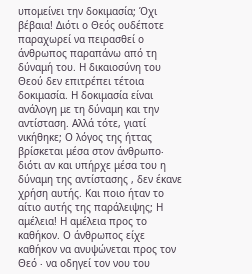υπομείνει την δοκιμασία; Όχι βέβαια! Διότι ο Θεός ουδέποτε παραχωρεί να πειρασθεί ο άνθρωπος παραπάνω από τη δύναμή του. Η δικαιοσύνη του Θεού δεν επιτρέπει τέτοια δοκιμασία. Η δοκιμασία είναι ανάλογη με τη δύναμη και την αντίσταση. Αλλά τότε, γιατί νικήθηκε; Ο λόγος της ήττας βρίσκεται μέσα στον άνθρωπο∙ διότι αν και υπήρχε μέσα του η δύναμη της αντίστασης , δεν έκανε χρήση αυτής. Και ποιο ήταν το αίτιο αυτής της παράλειψης; Η αμέλεια! Η αμέλεια προς το καθήκον. Ο άνθρωπος είχε καθήκον να ανυψώνεται προς τον Θεό ∙ να οδηγεί τον νου του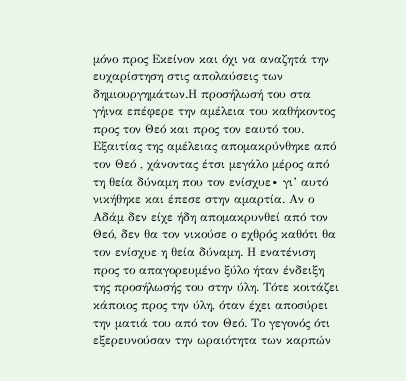μόνο προς Εκείνον και όχι να αναζητά την ευχαρίστηση στις απολαύσεις των δημιουργημάτων.Η προσήλωσή του στα γήινα επέφερε την αμέλεια του καθήκοντος προς τον Θεό και προς τον εαυτό του. Εξαιτίας της αμέλειας απομακρύνθηκε από τον Θεό , χάνοντας έτσι μεγάλο μέρος από τη θεία δύναμη που τον ενίσχυε∙ γι’ αυτό νικήθηκε και έπεσε στην αμαρτία. Αν ο Αδάμ δεν είχε ήδη απομακρυνθεί από τον Θεό, δεν θα τον νικούσε ο εχθρός καθότι θα τον ενίσχυε η θεία δύναμη. Η ενατένιση προς το απαγορευμένο ξύλο ήταν ένδειξη της προσήλωσής του στην ύλη. Τότε κοιτάζει κάποιος προς την ύλη, όταν έχει αποσύρει την ματιά του από τον Θεό. Το γεγονός ότι εξερευνούσαν την ωραιότητα των καρπών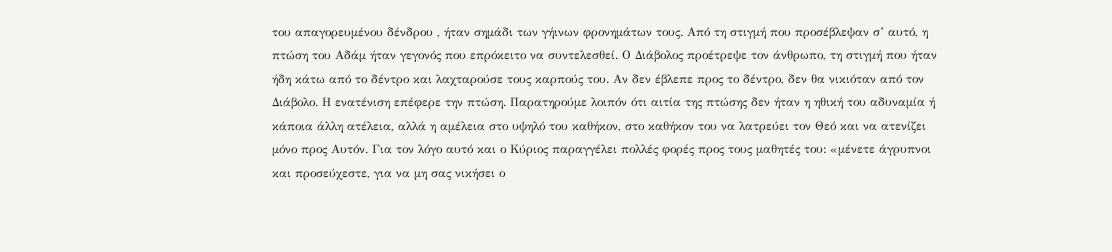του απαγορευμένου δένδρου , ήταν σημάδι των γήινων φρονημάτων τους. Από τη στιγμή που προσέβλεψαν σ’ αυτό, η πτώση του Αδάμ ήταν γεγονός που επρόκειτο να συντελεσθεί. Ο Διάβολος προέτρεψε τον άνθρωπο, τη στιγμή που ήταν ήδη κάτω από το δέντρο και λαχταρούσε τους καρπούς του. Αν δεν έβλεπε προς το δέντρο, δεν θα νικιόταν από τον Διάβολο. Η ενατένιση επέφερε την πτώση. Παρατηρούμε λοιπόν ότι αιτία της πτώσης δεν ήταν η ηθική του αδυναμία ή κάποια άλλη ατέλεια, αλλά η αμέλεια στο υψηλό του καθήκον, στο καθήκον του να λατρεύει τον Θεό και να ατενίζει μόνο προς Αυτόν. Για τον λόγο αυτό και ο Κύριος παραγγέλει πολλές φορές προς τους μαθητές του: «μένετε άγρυπνοι και προσεύχεστε, για να μη σας νικήσει ο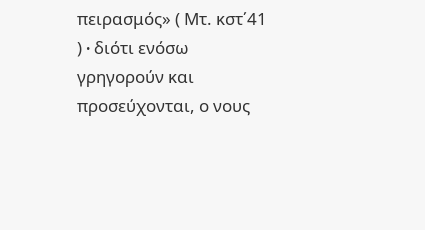πειρασμός» ( Μτ. κστ΄41 ) ∙ διότι ενόσω γρηγορούν και προσεύχονται, ο νους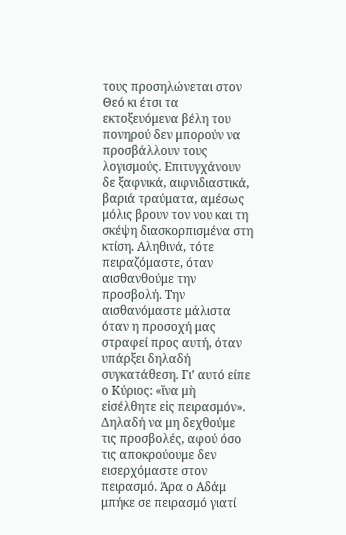τους προσηλώνεται στον Θεό κι έτσι τα εκτοξευόμενα βέλη του πονηρού δεν μπορούν να προσβάλλουν τους λογισμούς. Επιτυγχάνουν δε ξαφνικά, αιφνιδιαστικά, βαριά τραύματα, αμέσως μόλις βρουν τον νου και τη σκέψη διασκορπισμένα στη κτίση. Αληθινά, τότε πειραζόμαστε, όταν αισθανθούμε την προσβολή. Την αισθανόμαστε μάλιστα όταν η προσοχή μας στραφεί προς αυτή, όταν υπάρξει δηλαδή συγκατάθεση. Γι’ αυτό είπε ο Κύριος: «ἵνα μὴ εἰσέλθητε εἰς πειρασμόν». Δηλαδή να μη δεχθούμε τις προσβολές, αφού όσο τις αποκρούουμε δεν εισερχόμαστε στον πειρασμό. Άρα ο Αδάμ μπήκε σε πειρασμό γιατί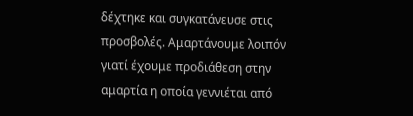δέχτηκε και συγκατάνευσε στις προσβολές. Αμαρτάνουμε λοιπόν γιατί έχουμε προδιάθεση στην αμαρτία η οποία γεννιέται από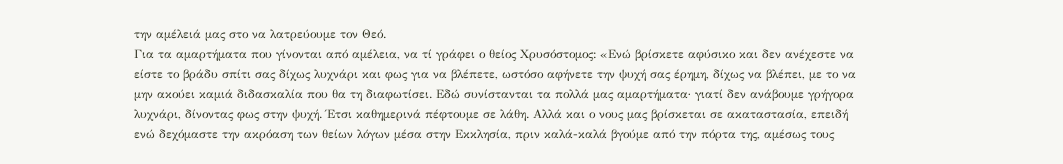την αμέλειά μας στο να λατρεύουμε τον Θεό.
Για τα αμαρτήματα που γίνονται από αμέλεια, να τί γράφει ο θείος Χρυσόστομος: «Ενώ βρίσκετε αφύσικο και δεν ανέχεστε να είστε το βράδυ σπίτι σας δίχως λυχνάρι και φως για να βλέπετε, ωστόσο αφήνετε την ψυχή σας έρημη, δίχως να βλέπει, με το να μην ακούει καμιά διδασκαλία που θα τη διαφωτίσει. Εδώ συνίστανται τα πολλά μας αμαρτήματα∙ γιατί δεν ανάβουμε γρήγορα λυχνάρι, δίνοντας φως στην ψυχή. Έτσι καθημερινά πέφτουμε σε λάθη. Αλλά και ο νους μας βρίσκεται σε ακαταστασία, επειδή ενώ δεχόμαστε την ακρόαση των θείων λόγων μέσα στην Εκκλησία, πριν καλά-καλά βγούμε από την πόρτα της, αμέσως τους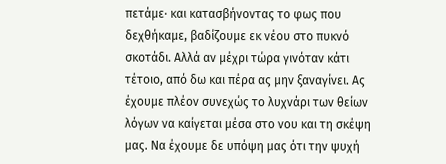πετάμε∙ και κατασβήνοντας το φως που δεχθήκαμε, βαδίζουμε εκ νέου στο πυκνό σκοτάδι. Αλλά αν μέχρι τώρα γινόταν κάτι τέτοιο, από δω και πέρα ας μην ξαναγίνει. Ας έχουμε πλέον συνεχώς το λυχνάρι των θείων λόγων να καίγεται μέσα στο νου και τη σκέψη μας. Να έχουμε δε υπόψη μας ότι την ψυχή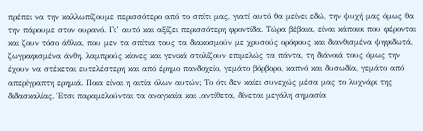πρέπει να την καλλωπίζουμε περισσότερο από το σπίτι μας, γιατί αυτό θα μείνει εδώ, την ψυχή μας όμως θα την πάρουμε στον ουρανό. Γι’ αυτό και αξίζει περισσότερη φροντίδα. Τώρα βέβαια, είναι κάποιοι που φέρονται και ζουν τόσο άθλια, που μεν τα σπίτια τους τα διακοσμούν με χρυσούς ορόφους και διανθισμένα ψηφιδωτά, ζωγραφισμένα άνθη, λαμπρούς κίονες και γενικά στολίζουν επιμελώς τα πάντα, τη διάνοιά τους όμως την έχουν να στέκεται ευτελέστερη και από έρημο πανδοχείο, γεμάτο βόρβορο, καπνό και δυσωδία, γεμάτο από απερίγραπτη ερημιά. Ποια είναι η αιτία όλων αυτών; Το ότι δεν καίει συνεχώς μέσα μας το λυχνάρι της διδασκαλίας. Έτσι παραμελούνται τα αναγκαία και ,αντίθετα, δίνεται μεγάλη σημασία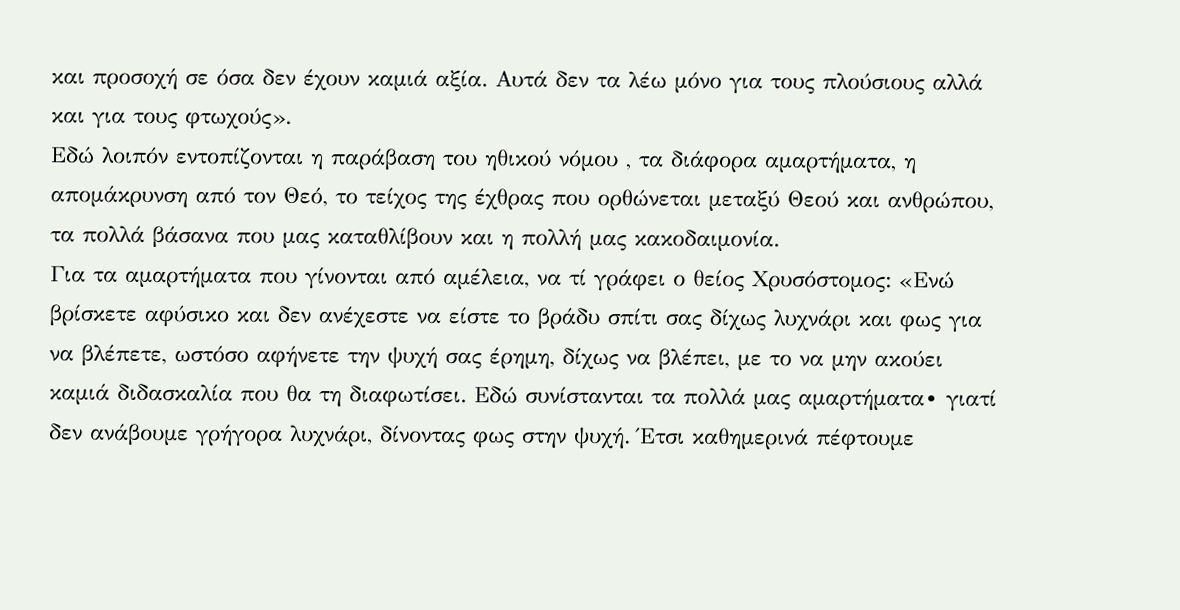και προσοχή σε όσα δεν έχουν καμιά αξία. Αυτά δεν τα λέω μόνο για τους πλούσιους αλλά και για τους φτωχούς».
Εδώ λοιπόν εντοπίζονται η παράβαση του ηθικού νόμου , τα διάφορα αμαρτήματα, η απομάκρυνση από τον Θεό, το τείχος της έχθρας που ορθώνεται μεταξύ Θεού και ανθρώπου, τα πολλά βάσανα που μας καταθλίβουν και η πολλή μας κακοδαιμονία.
Για τα αμαρτήματα που γίνονται από αμέλεια, να τί γράφει ο θείος Χρυσόστομος: «Ενώ βρίσκετε αφύσικο και δεν ανέχεστε να είστε το βράδυ σπίτι σας δίχως λυχνάρι και φως για να βλέπετε, ωστόσο αφήνετε την ψυχή σας έρημη, δίχως να βλέπει, με το να μην ακούει καμιά διδασκαλία που θα τη διαφωτίσει. Εδώ συνίστανται τα πολλά μας αμαρτήματα∙ γιατί δεν ανάβουμε γρήγορα λυχνάρι, δίνοντας φως στην ψυχή. Έτσι καθημερινά πέφτουμε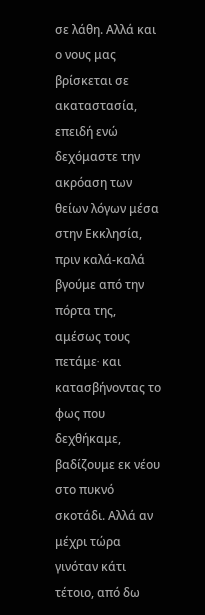σε λάθη. Αλλά και ο νους μας βρίσκεται σε ακαταστασία, επειδή ενώ δεχόμαστε την ακρόαση των θείων λόγων μέσα στην Εκκλησία, πριν καλά-καλά βγούμε από την πόρτα της, αμέσως τους πετάμε∙ και κατασβήνοντας το φως που δεχθήκαμε, βαδίζουμε εκ νέου στο πυκνό σκοτάδι. Αλλά αν μέχρι τώρα γινόταν κάτι τέτοιο, από δω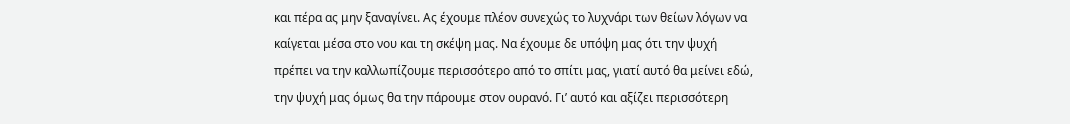και πέρα ας μην ξαναγίνει. Ας έχουμε πλέον συνεχώς το λυχνάρι των θείων λόγων να καίγεται μέσα στο νου και τη σκέψη μας. Να έχουμε δε υπόψη μας ότι την ψυχή πρέπει να την καλλωπίζουμε περισσότερο από το σπίτι μας, γιατί αυτό θα μείνει εδώ, την ψυχή μας όμως θα την πάρουμε στον ουρανό. Γι’ αυτό και αξίζει περισσότερη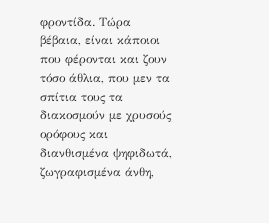φροντίδα. Τώρα βέβαια, είναι κάποιοι που φέρονται και ζουν τόσο άθλια, που μεν τα σπίτια τους τα διακοσμούν με χρυσούς ορόφους και διανθισμένα ψηφιδωτά, ζωγραφισμένα άνθη,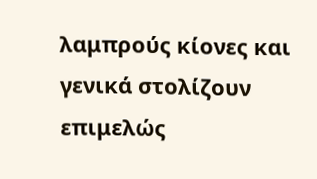λαμπρούς κίονες και γενικά στολίζουν επιμελώς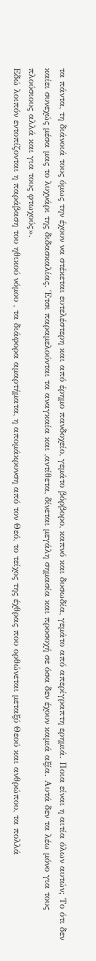τα πάντα, τη διάνοιά τους όμως την έχουν να στέκεται ευτελέστερη και από έρημο πανδοχείο, γεμάτο βόρβορο, καπνό και δυσωδία, γεμάτο από απερίγραπτη ερημιά. Ποια είναι η αιτία όλων αυτών; Το ότι δεν καίει συνεχώς μέσα μας το λυχνάρι της διδασκαλίας. Έτσι παραμελούνται τα αναγκαία και ,αντίθετα, δίνεται μεγάλη σημασία και προσοχή σε όσα δεν έχουν καμιά αξία. Αυτά δεν τα λέω μόνο για τους πλούσιους αλλά και για τους φτωχούς».
Εδώ λοιπόν εντοπίζονται η παράβαση του ηθικού νόμου , τα διάφορα αμαρτήματα, η απομάκρυνση από τον Θεό, το τείχος της έχθρας που ορθώνεται μεταξύ Θεού και ανθρώπου, τα πολλά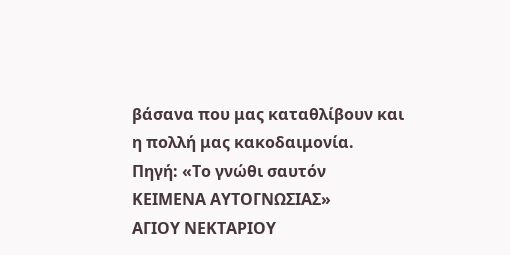βάσανα που μας καταθλίβουν και η πολλή μας κακοδαιμονία.
Πηγή: «Το γνώθι σαυτόν
ΚΕΙΜΕΝΑ ΑΥΤΟΓΝΩΣΙΑΣ»
ΑΓΙΟΥ ΝΕΚΤΑΡΙΟΥ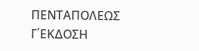ΠΕΝΤΑΠΟΛΕΩΣ
Γ΄ΕΚΔΟΣΗ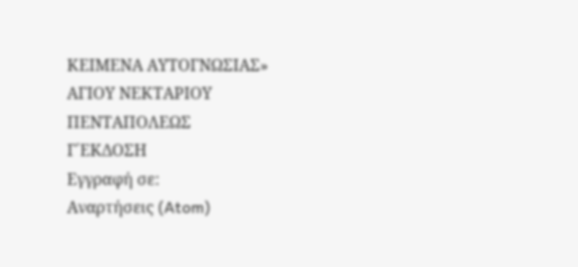ΚΕΙΜΕΝΑ ΑΥΤΟΓΝΩΣΙΑΣ»
ΑΓΙΟΥ ΝΕΚΤΑΡΙΟΥ ΠΕΝΤΑΠΟΛΕΩΣ
Γ΄ΕΚΔΟΣΗ
Εγγραφή σε:
Αναρτήσεις (Atom)